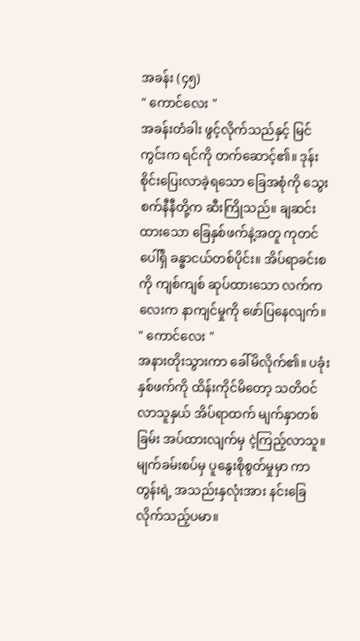အခန်း (၄၅)
" ကောင်လေး "
အခန်းတံခါး ဖွင့်လိုက်သည်နှင့် မြင်ကွင်းက ရင်ကို တက်ဆောင့်၏။ ဒုန်းစိုင်းပြေးလာခဲ့ရသော ခြေအစုံကို သွေးစက်နီနီတို့က ဆီးကြိုသည်။ ချဆင်းထားသော ခြေနှစ်ဖက်နဲ့အတူ ကုတင်ပေါ်ရှိ ခန္ဓာငယ်တစ်ပိုင်း။ အိပ်ရာခင်းစကို ကျစ်ကျစ် ဆုပ်ထားသော လက်ကလေးက နာကျင်မှုကို ဖော်ပြနေလျက်။
" ကောင်လေး "
အနားတိုးသွားကာ ခေါ်မိလိုက်၏။ ပခုံးနှစ်ဖက်ကို ထိန်းကိုင်မိတော့ သတိဝင်လာသူနှယ် အိပ်ရာထက် မျက်နှာတစ်ခြမ်း အပ်ထားလျက်မှ ငဲ့ကြည့်လာသူ။ မျက်ခမ်းစပ်မှ ပူနွေးစိုစွတ်မှုမှာ ကာတွန်းရဲ့ အသည်းနှလုံးအား နင်းခြေလိုက်သည့်ပမာ။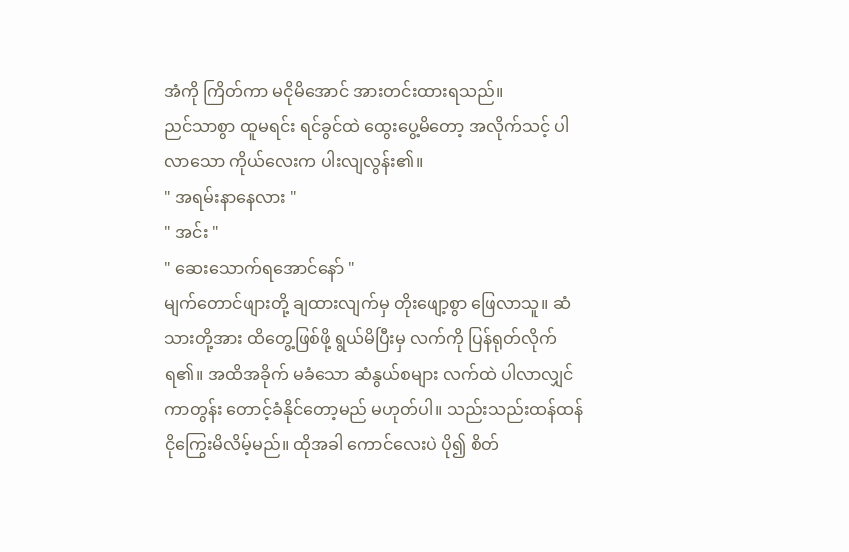အံကို ကြိတ်ကာ မငိုမိအောင် အားတင်းထားရသည်။
ညင်သာစွာ ထူမရင်း ရင်ခွင်ထဲ ထွေးပွေ့မိတော့ အလိုက်သင့် ပါလာသော ကိုယ်လေးက ပါးလျလွန်း၏။
" အရမ်းနာနေလား "
" အင်း "
" ဆေးသောက်ရအောင်နော် "
မျက်တောင်ဖျားတို့ ချထားလျက်မှ တိုးဖျော့စွာ ဖြေလာသူ။ ဆံသားတို့အား ထိတွေ့ဖြစ်ဖို့ ရွယ်မိပြီးမှ လက်ကို ပြန်ရုတ်လိုက်ရ၏။ အထိအခိုက် မခံသော ဆံနွယ်စများ လက်ထဲ ပါလာလျှင် ကာတွန်း တောင့်ခံနိုင်တော့မည် မဟုတ်ပါ။ သည်းသည်းထန်ထန် ငိုကြွေးမိလိမ့်မည်။ ထိုအခါ ကောင်လေးပဲ ပို၍ စိတ်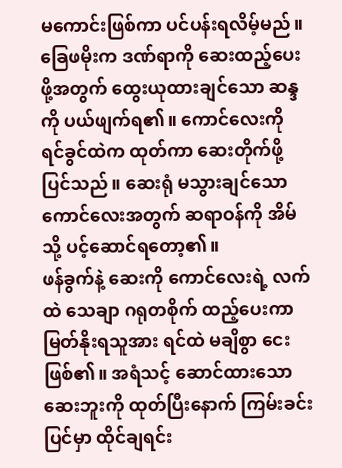မကောင်းဖြစ်ကာ ပင်ပန်းရလိမ့်မည်။
ခြေဖမိုးက ဒဏ်ရာကို ဆေးထည့်ပေးဖို့အတွက် ထွေးယုထားချင်သော ဆန္ဒကို ပယ်ဖျက်ရ၏။ ကောင်လေးကို ရင်ခွင်ထဲက ထုတ်ကာ ဆေးတိုက်ဖို့ ပြင်သည်။ ဆေးရုံ မသွားချင်သော ကောင်လေးအတွက် ဆရာဝန်ကို အိမ်သို့ ပင့်ဆောင်ရတော့၏။
ဖန်ခွက်နဲ့ ဆေးကို ကောင်လေးရဲ့ လက်ထဲ သေချာ ဂရုတစိုက် ထည့်ပေးကာ မြတ်နိုးရသူအား ရင်ထဲ မချိစွာ ငေးဖြစ်၏။ အရံသင့် ဆောင်ထားသော ဆေးဘူးကို ထုတ်ပြီးနောက် ကြမ်းခင်းပြင်မှာ ထိုင်ချရင်း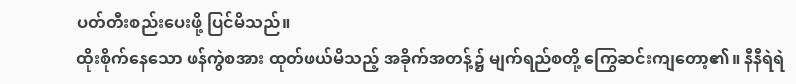ပတ်တီးစည်းပေးဖို့ ပြင်မိသည်။
ထိုးစိုက်နေသော ဖန်ကွဲစအား ထုတ်ဖယ်မိသည့် အခိုက်အတန့်၌ မျက်ရည်စတို့ ကြွေဆင်းကျတော့၏။ နီနီရဲရဲ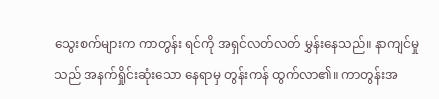သွေးစက်များက ကာတွန်း ရင်ကို အရှင်လတ်လတ် မွှန်းနေသည်။ နာကျင်မှုသည် အနက်ရှိုင်းဆုံးသော နေရာမှ တွန်းကန် ထွက်လာ၏။ ကာတွန်းအ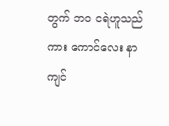တွက် ဘဝ ငရဲဟူသည်ကား ကောင်လေး နာကျင်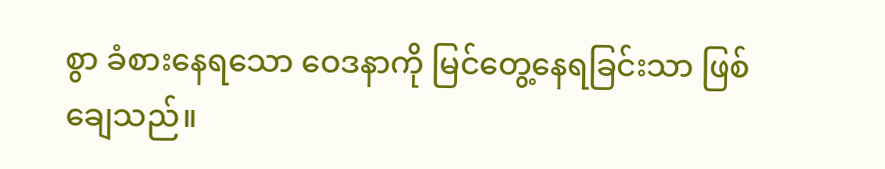စွာ ခံစားနေရသော ဝေဒနာကို မြင်တွေ့နေရခြင်းသာ ဖြစ်ချေသည်။